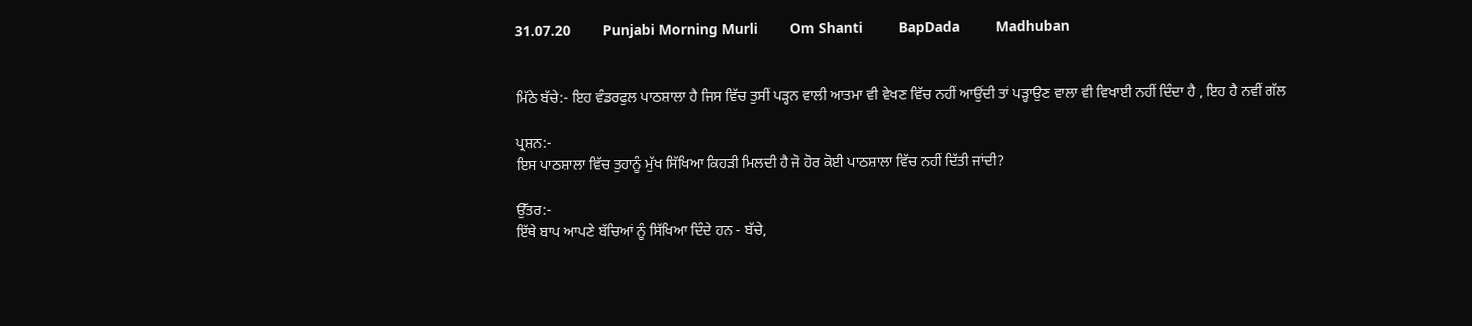31.07.20        Punjabi Morning Murli        Om Shanti         BapDada         Madhuban


ਮਿੱਠੇ ਬੱਚੇ:- ਇਹ ਵੰਡਰਫੁਲ ਪਾਠਸ਼ਾਲਾ ਹੈ ਜਿਸ ਵਿੱਚ ਤੁਸੀਂ ਪੜ੍ਹਨ ਵਾਲੀ ਆਤਮਾ ਵੀ ਵੇਖਣ ਵਿੱਚ ਨਹੀਂ ਆਉਂਦੀ ਤਾਂ ਪੜ੍ਹਾਉਣ ਵਾਲਾ ਵੀ ਵਿਖਾਈ ਨਹੀਂ ਦਿੰਦਾ ਹੈ , ਇਹ ਹੈ ਨਵੀਂ ਗੱਲ

ਪ੍ਰਸ਼ਨ:-
ਇਸ ਪਾਠਸ਼ਾਲਾ ਵਿੱਚ ਤੁਹਾਨੂੰ ਮੁੱਖ ਸਿੱਖਿਆ ਕਿਹੜੀ ਮਿਲਦੀ ਹੈ ਜੋ ਹੋਰ ਕੋਈ ਪਾਠਸ਼ਾਲਾ ਵਿੱਚ ਨਹੀਂ ਦਿੱਤੀ ਜਾਂਦੀ?

ਉੱਤਰ:-
ਇੱਥੇ ਬਾਪ ਆਪਣੇ ਬੱਚਿਆਂ ਨੂੰ ਸਿੱਖਿਆ ਦਿੰਦੇ ਹਨ - ਬੱਚੇ,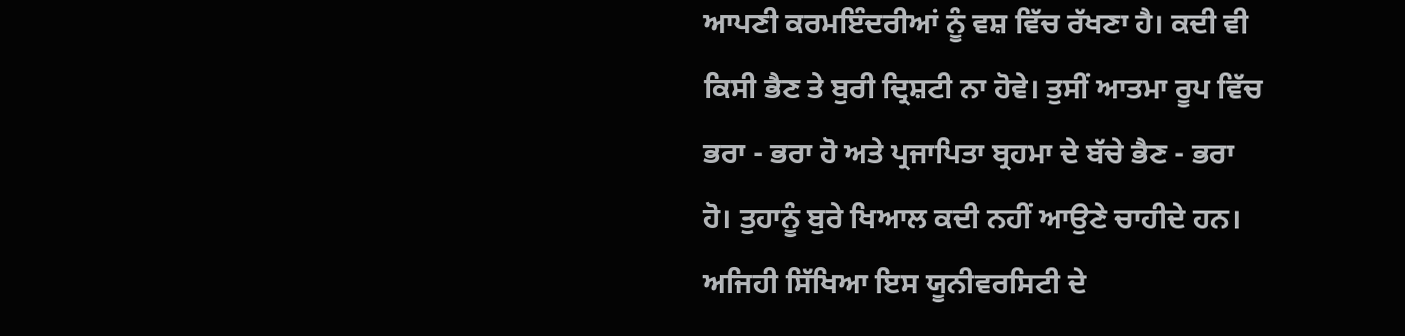ਆਪਣੀ ਕਰਮਇੰਦਰੀਆਂ ਨੂੰ ਵਸ਼ ਵਿੱਚ ਰੱਖਣਾ ਹੈ। ਕਦੀ ਵੀ ਕਿਸੀ ਭੈਣ ਤੇ ਬੁਰੀ ਦ੍ਰਿਸ਼ਟੀ ਨਾ ਹੋਵੇ। ਤੁਸੀਂ ਆਤਮਾ ਰੂਪ ਵਿੱਚ ਭਰਾ - ਭਰਾ ਹੋ ਅਤੇ ਪ੍ਰਜਾਪਿਤਾ ਬ੍ਰਹਮਾ ਦੇ ਬੱਚੇ ਭੈਣ - ਭਰਾ ਹੋ। ਤੁਹਾਨੂੰ ਬੁਰੇ ਖਿਆਲ ਕਦੀ ਨਹੀਂ ਆਉਣੇ ਚਾਹੀਦੇ ਹਨ। ਅਜਿਹੀ ਸਿੱਖਿਆ ਇਸ ਯੂਨੀਵਰਸਿਟੀ ਦੇ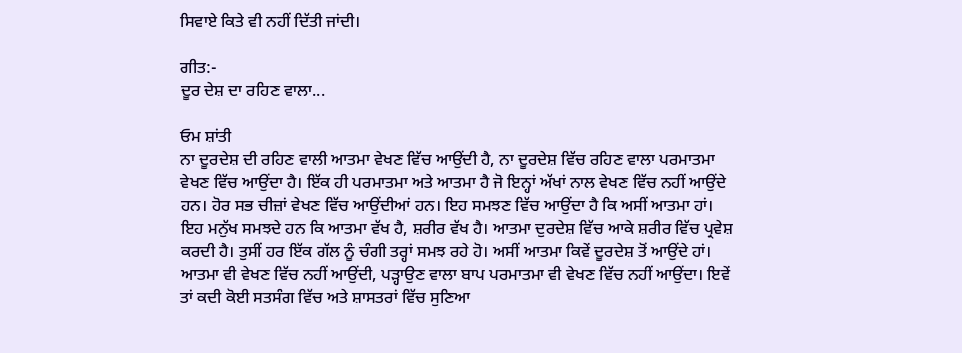ਸਿਵਾਏ ਕਿਤੇ ਵੀ ਨਹੀਂ ਦਿੱਤੀ ਜਾਂਦੀ।

ਗੀਤ:-
ਦੂਰ ਦੇਸ਼ ਦਾ ਰਹਿਣ ਵਾਲਾ...

ਓਮ ਸ਼ਾਂਤੀ
ਨਾ ਦੂਰਦੇਸ਼ ਦੀ ਰਹਿਣ ਵਾਲੀ ਆਤਮਾ ਵੇਖਣ ਵਿੱਚ ਆਉਂਦੀ ਹੈ, ਨਾ ਦੂਰਦੇਸ਼ ਵਿੱਚ ਰਹਿਣ ਵਾਲਾ ਪਰਮਾਤਮਾ ਵੇਖਣ ਵਿੱਚ ਆਉਂਦਾ ਹੈ। ਇੱਕ ਹੀ ਪਰਮਾਤਮਾ ਅਤੇ ਆਤਮਾ ਹੈ ਜੋ ਇਨ੍ਹਾਂ ਅੱਖਾਂ ਨਾਲ ਵੇਖਣ ਵਿੱਚ ਨਹੀਂ ਆਉਂਦੇ ਹਨ। ਹੋਰ ਸਭ ਚੀਜ਼ਾਂ ਵੇਖਣ ਵਿੱਚ ਆਉਂਦੀਆਂ ਹਨ। ਇਹ ਸਮਝਣ ਵਿੱਚ ਆਉਂਦਾ ਹੈ ਕਿ ਅਸੀਂ ਆਤਮਾ ਹਾਂ। ਇਹ ਮਨੁੱਖ ਸਮਝਦੇ ਹਨ ਕਿ ਆਤਮਾ ਵੱਖ ਹੈ, ਸ਼ਰੀਰ ਵੱਖ ਹੈ। ਆਤਮਾ ਦੁਰਦੇਸ਼ ਵਿੱਚ ਆਕੇ ਸ਼ਰੀਰ ਵਿੱਚ ਪ੍ਰਵੇਸ਼ ਕਰਦੀ ਹੈ। ਤੁਸੀਂ ਹਰ ਇੱਕ ਗੱਲ ਨੂੰ ਚੰਗੀ ਤਰ੍ਹਾਂ ਸਮਝ ਰਹੇ ਹੋ। ਅਸੀਂ ਆਤਮਾ ਕਿਵੇਂ ਦੂਰਦੇਸ਼ ਤੋਂ ਆਉਂਦੇ ਹਾਂ। ਆਤਮਾ ਵੀ ਵੇਖਣ ਵਿੱਚ ਨਹੀਂ ਆਉਂਦੀ, ਪੜ੍ਹਾਉਣ ਵਾਲਾ ਬਾਪ ਪਰਮਾਤਮਾ ਵੀ ਵੇਖਣ ਵਿੱਚ ਨਹੀਂ ਆਉਂਦਾ। ਇਵੇਂ ਤਾਂ ਕਦੀ ਕੋਈ ਸਤਸੰਗ ਵਿੱਚ ਅਤੇ ਸ਼ਾਸਤਰਾਂ ਵਿੱਚ ਸੁਣਿਆ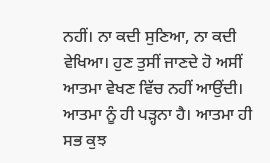ਨਹੀਂ। ਨਾ ਕਦੀ ਸੁਣਿਆ, ਨਾ ਕਦੀ ਵੇਖਿਆ। ਹੁਣ ਤੁਸੀਂ ਜਾਣਦੇ ਹੋ ਅਸੀਂ ਆਤਮਾ ਵੇਖਣ ਵਿੱਚ ਨਹੀਂ ਆਉਂਦੀ। ਆਤਮਾ ਨੂੰ ਹੀ ਪੜ੍ਹਨਾ ਹੈ। ਆਤਮਾ ਹੀ ਸਭ ਕੁਝ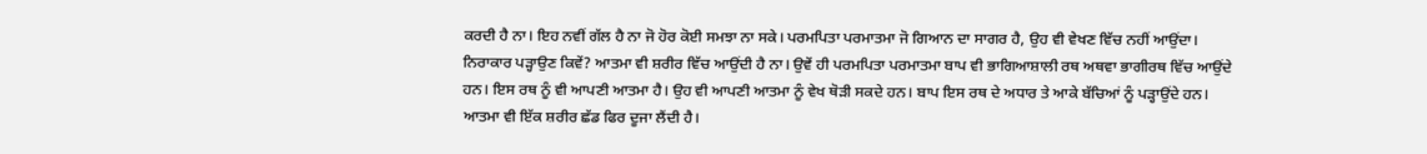ਕਰਦੀ ਹੈ ਨਾ। ਇਹ ਨਵੀਂ ਗੱਲ ਹੈ ਨਾ ਜੋ ਹੋਰ ਕੋਈ ਸਮਝਾ ਨਾ ਸਕੇ। ਪਰਮਪਿਤਾ ਪਰਮਾਤਮਾ ਜੋ ਗਿਆਨ ਦਾ ਸਾਗਰ ਹੈ, ਉਹ ਵੀ ਵੇਖਣ ਵਿੱਚ ਨਹੀਂ ਆਉਂਦਾ। ਨਿਰਾਕਾਰ ਪੜ੍ਹਾਉਣ ਕਿਵੇਂ? ਆਤਮਾ ਵੀ ਸ਼ਰੀਰ ਵਿੱਚ ਆਉਂਦੀ ਹੈ ਨਾ। ਉਵੇਂ ਹੀ ਪਰਮਪਿਤਾ ਪਰਮਾਤਮਾ ਬਾਪ ਵੀ ਭਾਗਿਆਸ਼ਾਲੀ ਰਥ ਅਥਵਾ ਭਾਗੀਰਥ ਵਿੱਚ ਆਉਂਦੇ ਹਨ। ਇਸ ਰਥ ਨੂੰ ਵੀ ਆਪਣੀ ਆਤਮਾ ਹੈ। ਉਹ ਵੀ ਆਪਣੀ ਆਤਮਾ ਨੂੰ ਵੇਖ ਥੋੜੀ ਸਕਦੇ ਹਨ। ਬਾਪ ਇਸ ਰਥ ਦੇ ਅਧਾਰ ਤੇ ਆਕੇ ਬੱਚਿਆਂ ਨੂੰ ਪੜ੍ਹਾਉਂਦੇ ਹਨ। ਆਤਮਾ ਵੀ ਇੱਕ ਸ਼ਰੀਰ ਛੱਡ ਫਿਰ ਦੂਜਾ ਲੈਂਦੀ ਹੈ।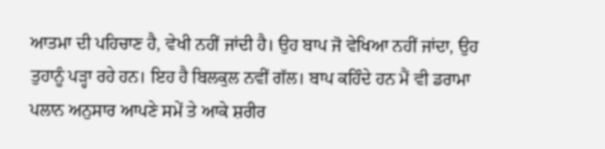ਆਤਮਾ ਦੀ ਪਹਿਚਾਣ ਹੈ, ਵੇਖੀ ਨਹੀਂ ਜਾਂਦੀ ਹੈ। ਉਹ ਬਾਪ ਜੋ ਵੇਖਿਆ ਨਹੀਂ ਜਾਂਦਾ, ਉਹ ਤੁਹਾਨੂੰ ਪੜ੍ਹਾ ਰਹੇ ਹਨ। ਇਹ ਹੈ ਬਿਲਕੁਲ ਨਵੀਂ ਗੱਲ। ਬਾਪ ਕਹਿੰਦੇ ਹਨ ਮੈਂ ਵੀ ਡਰਾਮਾ ਪਲਾਨ ਅਨੁਸਾਰ ਆਪਣੇ ਸਮੇਂ ਤੇ ਆਕੇ ਸ਼ਰੀਰ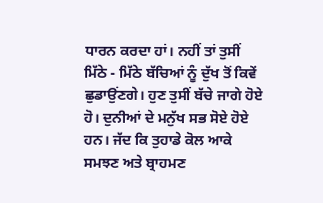ਧਾਰਨ ਕਰਦਾ ਹਾਂ। ਨਹੀਂ ਤਾਂ ਤੁਸੀਂ ਮਿੱਠੇ - ਮਿੱਠੇ ਬੱਚਿਆਂ ਨੂੰ ਦੁੱਖ ਤੋਂ ਕਿਵੇਂ ਛੁਡਾਉਂਣਗੇ। ਹੁਣ ਤੁਸੀਂ ਬੱਚੇ ਜਾਗੇ ਹੋਏ ਹੋ। ਦੁਨੀਆਂ ਦੇ ਮਨੁੱਖ ਸਭ ਸੋਏ ਹੋਏ ਹਨ। ਜੱਦ ਕਿ ਤੁਹਾਡੇ ਕੋਲ ਆਕੇ ਸਮਝਣ ਅਤੇ ਬ੍ਰਾਹਮਣ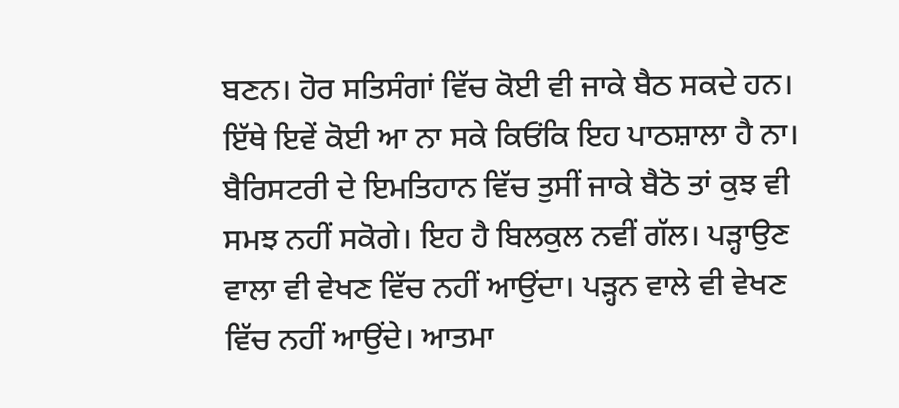ਬਣਨ। ਹੋਰ ਸਤਿਸੰਗਾਂ ਵਿੱਚ ਕੋਈ ਵੀ ਜਾਕੇ ਬੈਠ ਸਕਦੇ ਹਨ। ਇੱਥੇ ਇਵੇਂ ਕੋਈ ਆ ਨਾ ਸਕੇ ਕਿਓਂਕਿ ਇਹ ਪਾਠਸ਼ਾਲਾ ਹੈ ਨਾ। ਬੈਰਿਸਟਰੀ ਦੇ ਇਮਤਿਹਾਨ ਵਿੱਚ ਤੁਸੀਂ ਜਾਕੇ ਬੈਠੋ ਤਾਂ ਕੁਝ ਵੀ ਸਮਝ ਨਹੀਂ ਸਕੋਗੇ। ਇਹ ਹੈ ਬਿਲਕੁਲ ਨਵੀਂ ਗੱਲ। ਪੜ੍ਹਾਉਣ ਵਾਲਾ ਵੀ ਵੇਖਣ ਵਿੱਚ ਨਹੀਂ ਆਉਂਦਾ। ਪੜ੍ਹਨ ਵਾਲੇ ਵੀ ਵੇਖਣ ਵਿੱਚ ਨਹੀਂ ਆਉਂਦੇ। ਆਤਮਾ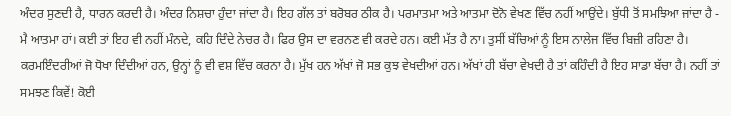ਅੰਦਰ ਸੁਣਦੀ ਹੈ, ਧਾਰਨ ਕਰਦੀ ਹੈ। ਅੰਦਰ ਨਿਸ਼ਚਾ ਹੁੰਦਾ ਜਾਂਦਾ ਹੈ। ਇਹ ਗੱਲ ਤਾਂ ਬਰੋਬਰ ਠੀਕ ਹੈ। ਪਰਮਾਤਮਾ ਅਤੇ ਆਤਮਾ ਦੋਨੋ ਵੇਖਣ ਵਿੱਚ ਨਹੀਂ ਆਉਂਦੇ। ਬੁੱਧੀ ਤੋਂ ਸਮਝਿਆ ਜਾਂਦਾ ਹੈ - ਮੈ ਆਤਮਾ ਹਾਂ। ਕਈ ਤਾਂ ਇਹ ਵੀ ਨਹੀਂ ਮੰਨਦੇ, ਕਹਿ ਦਿੰਦੇ ਨੇਚਰ ਹੈ। ਫਿਰ ਉਸ ਦਾ ਵਰਨਣ ਵੀ ਕਰਦੇ ਹਨ। ਕਈ ਮੱਤ ਹੈ ਨਾ। ਤੁਸੀਂ ਬੱਚਿਆਂ ਨੂੰ ਇਸ ਨਾਲੇਜ ਵਿੱਚ ਬਿਜ਼ੀ ਰਹਿਣਾ ਹੈ। ਕਰਮਇੰਦਰੀਆਂ ਜੋ ਧੋਖਾ ਦਿੰਦੀਆਂ ਹਨ, ਉਨ੍ਹਾਂ ਨੂੰ ਵੀ ਵਸ਼ ਵਿੱਚ ਕਰਨਾ ਹੈ। ਮੁੱਖ ਹਨ ਅੱਖਾਂ ਜੋ ਸਭ ਕੁਝ ਵੇਖਦੀਆਂ ਹਨ। ਅੱਖਾਂ ਹੀ ਬੱਚਾ ਵੇਖਦੀ ਹੈ ਤਾਂ ਕਹਿੰਦੀ ਹੈ ਇਹ ਸਾਡਾ ਬੱਚਾ ਹੈ। ਨਹੀਂ ਤਾਂ ਸਮਝਣ ਕਿਵੇਂ! ਕੋਈ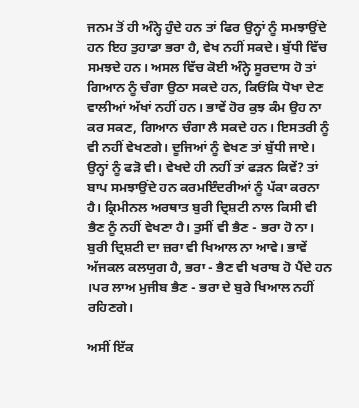ਜਨਮ ਤੋਂ ਹੀ ਅੰਨ੍ਹੇ ਹੁੰਦੇ ਹਨ ਤਾਂ ਫਿਰ ਉਨ੍ਹਾਂ ਨੂੰ ਸਮਝਾਉਂਦੇ ਹਨ ਇਹ ਤੁਹਾਡਾ ਭਰਾ ਹੈ, ਵੇਖ ਨਹੀਂ ਸਕਦੇ। ਬੁੱਧੀ ਵਿੱਚ ਸਮਝਦੇ ਹਨ। ਅਸਲ ਵਿੱਚ ਕੋਈ ਅੰਨ੍ਹੇ ਸੂਰਦਾਸ ਹੋ ਤਾਂ ਗਿਆਨ ਨੂੰ ਚੰਗਾ ਉਠਾ ਸਕਦੇ ਹਨ, ਕਿਓਂਕਿ ਧੋਖਾ ਦੇਣ ਵਾਲੀਆਂ ਅੱਖਾਂ ਨਹੀਂ ਹਨ। ਭਾਵੇਂ ਹੋਰ ਕੁਝ ਕੰਮ ਉਹ ਨਾ ਕਰ ਸਕਣ, ਗਿਆਨ ਚੰਗਾ ਲੈ ਸਕਦੇ ਹਨ। ਇਸਤਰੀ ਨੂੰ ਵੀ ਨਹੀਂ ਵੇਖਣਗੇ। ਦੂਜਿਆਂ ਨੂੰ ਵੇਖਣ ਤਾਂ ਬੁੱਧੀ ਜਾਏ। ਉਨ੍ਹਾਂ ਨੂੰ ਫੜੋ ਵੀ। ਵੇਖਦੇ ਹੀ ਨਹੀਂ ਤਾਂ ਫੜਨ ਕਿਵੇਂ? ਤਾਂ ਬਾਪ ਸਮਝਾਉਂਦੇ ਹਨ ਕਰਮਇੰਦਰੀਆਂ ਨੂੰ ਪੱਕਾ ਕਰਨਾ ਹੈ। ਕ੍ਰਿਮੀਨਲ ਅਰਥਾਤ ਬੁਰੀ ਦ੍ਰਿਸ਼ਟੀ ਨਾਲ ਕਿਸੀ ਵੀ ਭੈਣ ਨੂੰ ਨਹੀਂ ਵੇਖਣਾ ਹੈ। ਤੁਸੀਂ ਵੀ ਭੈਣ - ਭਰਾ ਹੋ ਨਾ। ਬੁਰੀ ਦ੍ਰਿਸ਼ਟੀ ਦਾ ਜ਼ਰਾ ਵੀ ਖਿਆਲ ਨਾ ਆਵੇ। ਭਾਵੇਂ ਅੱਜਕਲ ਕਲਯੁਗ ਹੈ, ਭਰਾ - ਭੈਣ ਵੀ ਖਰਾਬ ਹੋ ਪੈਂਦੇ ਹਨ ।ਪਰ ਲਾਅ ਮੁਜੀਬ ਭੈਣ - ਭਰਾ ਦੇ ਬੁਰੇ ਖਿਆਲ ਨਹੀਂ ਰਹਿਣਗੇ।

ਅਸੀਂ ਇੱਕ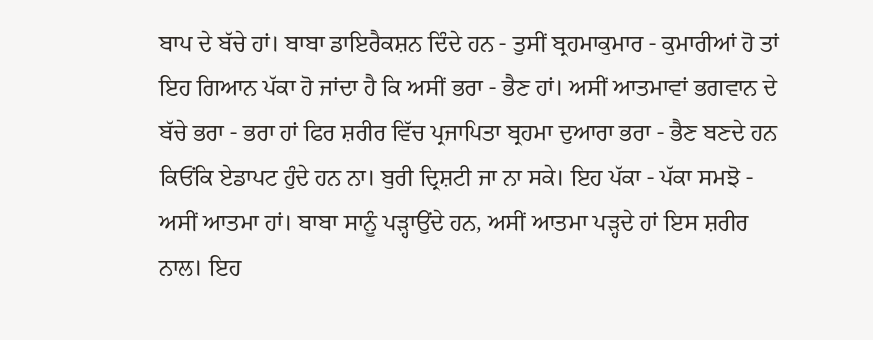ਬਾਪ ਦੇ ਬੱਚੇ ਹਾਂ। ਬਾਬਾ ਡਾਇਰੈਕਸ਼ਨ ਦਿੰਦੇ ਹਨ - ਤੁਸੀਂ ਬ੍ਰਹਮਾਕੁਮਾਰ - ਕੁਮਾਰੀਆਂ ਹੋ ਤਾਂ ਇਹ ਗਿਆਨ ਪੱਕਾ ਹੋ ਜਾਂਦਾ ਹੈ ਕਿ ਅਸੀਂ ਭਰਾ - ਭੈਣ ਹਾਂ। ਅਸੀਂ ਆਤਮਾਵਾਂ ਭਗਵਾਨ ਦੇ ਬੱਚੇ ਭਰਾ - ਭਰਾ ਹਾਂ ਫਿਰ ਸ਼ਰੀਰ ਵਿੱਚ ਪ੍ਰਜਾਪਿਤਾ ਬ੍ਰਹਮਾ ਦੁਆਰਾ ਭਰਾ - ਭੈਣ ਬਣਦੇ ਹਨ ਕਿਓਂਕਿ ਏਡਾਪਟ ਹੁੰਦੇ ਹਨ ਨਾ। ਬੁਰੀ ਦ੍ਰਿਸ਼ਟੀ ਜਾ ਨਾ ਸਕੇ। ਇਹ ਪੱਕਾ - ਪੱਕਾ ਸਮਝੋ - ਅਸੀਂ ਆਤਮਾ ਹਾਂ। ਬਾਬਾ ਸਾਨੂੰ ਪੜ੍ਹਾਉਂਦੇ ਹਨ, ਅਸੀਂ ਆਤਮਾ ਪੜ੍ਹਦੇ ਹਾਂ ਇਸ ਸ਼ਰੀਰ ਨਾਲ। ਇਹ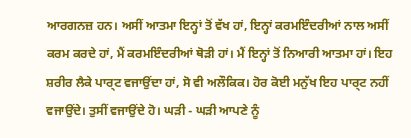ਆਰਗਨਜ਼ ਹਨ। ਅਸੀਂ ਆਤਮਾ ਇਨ੍ਹਾਂ ਤੋਂ ਵੱਖ ਹਾਂ, ਇਨ੍ਹਾਂ ਕਰਮਇੰਦਰੀਆਂ ਨਾਲ ਅਸੀਂ ਕਰਮ ਕਰਦੇ ਹਾਂ, ਮੈਂ ਕਰਮਇੰਦਰੀਆਂ ਥੋੜੀ ਹਾਂ। ਮੈਂ ਇਨ੍ਹਾਂ ਤੋਂ ਨਿਆਰੀ ਆਤਮਾ ਹਾਂ। ਇਹ ਸ਼ਰੀਰ ਲੈਕੇ ਪਾਰ੍ਟ ਵਜਾਉਂਦਾ ਹਾਂ, ਸੋ ਵੀ ਅਲੌਕਿਕ। ਹੋਰ ਕੋਈ ਮਨੁੱਖ ਇਹ ਪਾਰ੍ਟ ਨਹੀਂ ਵਜਾਉਂਦੇ। ਤੁਸੀਂ ਵਜਾਉਂਦੇ ਹੋ। ਘੜੀ - ਘੜੀ ਆਪਣੇ ਨੂੰ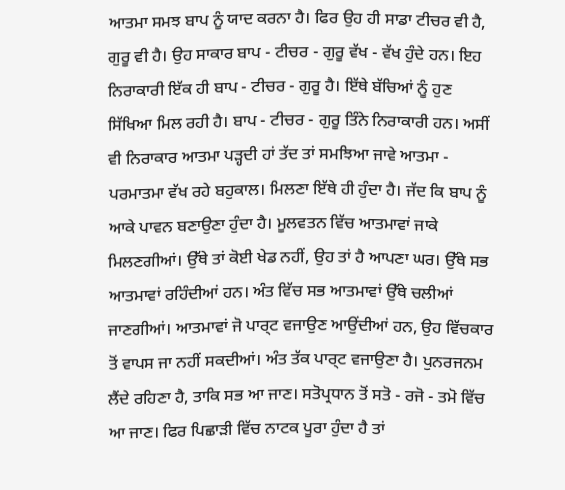ਆਤਮਾ ਸਮਝ ਬਾਪ ਨੂੰ ਯਾਦ ਕਰਨਾ ਹੈ। ਫਿਰ ਉਹ ਹੀ ਸਾਡਾ ਟੀਚਰ ਵੀ ਹੈ, ਗੁਰੂ ਵੀ ਹੈ। ਉਹ ਸਾਕਾਰ ਬਾਪ - ਟੀਚਰ - ਗੁਰੂ ਵੱਖ - ਵੱਖ ਹੁੰਦੇ ਹਨ। ਇਹ ਨਿਰਾਕਾਰੀ ਇੱਕ ਹੀ ਬਾਪ - ਟੀਚਰ - ਗੁਰੂ ਹੈ। ਇੱਥੇ ਬੱਚਿਆਂ ਨੂੰ ਹੁਣ ਸਿੱਖਿਆ ਮਿਲ ਰਹੀ ਹੈ। ਬਾਪ - ਟੀਚਰ - ਗੁਰੂ ਤਿੰਨੇ ਨਿਰਾਕਾਰੀ ਹਨ। ਅਸੀਂ ਵੀ ਨਿਰਾਕਾਰ ਆਤਮਾ ਪੜ੍ਹਦੀ ਹਾਂ ਤੱਦ ਤਾਂ ਸਮਝਿਆ ਜਾਵੇ ਆਤਮਾ - ਪਰਮਾਤਮਾ ਵੱਖ ਰਹੇ ਬਹੁਕਾਲ। ਮਿਲਣਾ ਇੱਥੇ ਹੀ ਹੁੰਦਾ ਹੈ। ਜੱਦ ਕਿ ਬਾਪ ਨੂੰ ਆਕੇ ਪਾਵਨ ਬਣਾਉਣਾ ਹੁੰਦਾ ਹੈ। ਮੂਲਵਤਨ ਵਿੱਚ ਆਤਮਾਵਾਂ ਜਾਕੇ ਮਿਲਣਗੀਆਂ। ਉੱਥੇ ਤਾਂ ਕੋਈ ਖੇਡ ਨਹੀਂ, ਉਹ ਤਾਂ ਹੈ ਆਪਣਾ ਘਰ। ਉੱਥੇ ਸਭ ਆਤਮਾਵਾਂ ਰਹਿੰਦੀਆਂ ਹਨ। ਅੰਤ ਵਿੱਚ ਸਭ ਆਤਮਾਵਾਂ ਉੱਥੇ ਚਲੀਆਂ ਜਾਣਗੀਆਂ। ਆਤਮਾਵਾਂ ਜੋ ਪਾਰ੍ਟ ਵਜਾਉਣ ਆਉਂਦੀਆਂ ਹਨ, ਉਹ ਵਿੱਚਕਾਰ ਤੋਂ ਵਾਪਸ ਜਾ ਨਹੀਂ ਸਕਦੀਆਂ। ਅੰਤ ਤੱਕ ਪਾਰ੍ਟ ਵਜਾਉਣਾ ਹੈ। ਪੁਨਰਜਨਮ ਲੈਂਦੇ ਰਹਿਣਾ ਹੈ, ਤਾਕਿ ਸਭ ਆ ਜਾਣ। ਸਤੋਪ੍ਰਧਾਨ ਤੋਂ ਸਤੋ - ਰਜੋ - ਤਮੋ ਵਿੱਚ ਆ ਜਾਣ। ਫਿਰ ਪਿਛਾੜੀ ਵਿੱਚ ਨਾਟਕ ਪੂਰਾ ਹੁੰਦਾ ਹੈ ਤਾਂ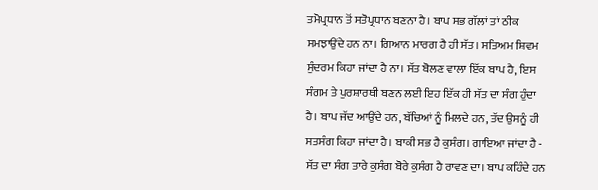ਤਮੋਪ੍ਰਧਾਨ ਤੋਂ ਸਤੋਪ੍ਰਧਾਨ ਬਣਨਾ ਹੈ। ਬਾਪ ਸਭ ਗੱਲਾਂ ਤਾਂ ਠੀਕ ਸਮਝਾਉਂਦੇ ਹਨ ਨਾ। ਗਿਆਨ ਮਾਰਗ ਹੈ ਹੀ ਸੱਤ। ਸਤਿਅਮ ਸ਼ਿਵਮ ਸੁੰਦਰਮ ਕਿਹਾ ਜਾਂਦਾ ਹੈ ਨਾ। ਸੱਤ ਬੋਲਣ ਵਾਲਾ ਇੱਕ ਬਾਪ ਹੈ, ਇਸ ਸੰਗਮ ਤੇ ਪੁਰਸ਼ਾਰਥੀ ਬਣਨ ਲਈ ਇਹ ਇੱਕ ਹੀ ਸੱਤ ਦਾ ਸੰਗ ਹੁੰਦਾ ਹੈ। ਬਾਪ ਜੱਦ ਆਉਂਦੇ ਹਨ, ਬੱਚਿਆਂ ਨੂੰ ਮਿਲਦੇ ਹਨ, ਤੱਦ ਉਸਨੂੰ ਹੀ ਸਤਸੰਗ ਕਿਹਾ ਜਾਂਦਾ ਹੈ। ਬਾਕੀ ਸਭ ਹੈ ਕੁਸੰਗ। ਗਾਇਆ ਜਾਂਦਾ ਹੈ - ਸੱਤ ਦਾ ਸੰਗ ਤਾਰੇ ਕੁਸੰਗ ਬੋਰੇ ਕੁਸੰਗ ਹੈ ਰਾਵਣ ਦਾ। ਬਾਪ ਕਹਿੰਦੇ ਹਨ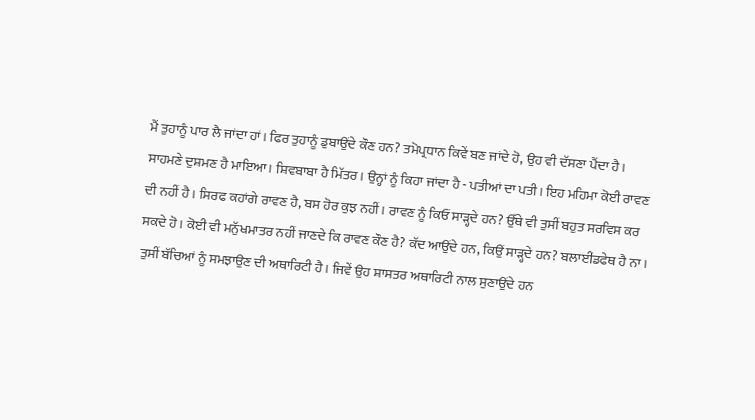ਮੈਂ ਤੁਹਾਨੂੰ ਪਾਰ ਲੈ ਜਾਂਦਾ ਹਾਂ। ਫਿਰ ਤੁਹਾਨੂੰ ਡੁਬਾਉਂਦੇ ਕੌਣ ਹਨ? ਤਮੋਪ੍ਰਧਾਨ ਕਿਵੇਂ ਬਣ ਜਾਂਦੇ ਹੋ, ਉਹ ਵੀ ਦੱਸਣਾ ਪੈਂਦਾ ਹੈ। ਸਾਹਮਣੇ ਦੁਸ਼ਮਣ ਹੈ ਮਾਇਆ। ਸ਼ਿਵਬਾਬਾ ਹੈ ਮਿੱਤਰ। ਉਨ੍ਹਾਂ ਨੂੰ ਕਿਹਾ ਜਾਂਦਾ ਹੈ - ਪਤੀਆਂ ਦਾ ਪਤੀ। ਇਹ ਮਹਿਮਾ ਕੋਈ ਰਾਵਣ ਦੀ ਨਹੀਂ ਹੈ। ਸਿਰਫ ਕਹਾਂਗੇ ਰਾਵਣ ਹੈ, ਬਸ ਹੋਰ ਕੁਝ ਨਹੀਂ। ਰਾਵਣ ਨੂੰ ਕਿਓਂ ਸਾੜ੍ਹਦੇ ਹਨ? ਉੱਥੇ ਵੀ ਤੁਸੀਂ ਬਹੁਤ ਸਰਵਿਸ ਕਰ ਸਕਦੇ ਹੋ। ਕੋਈ ਵੀ ਮਨੁੱਖਮਾਤਰ ਨਹੀਂ ਜਾਣਦੇ ਕਿ ਰਾਵਣ ਕੌਣ ਹੈ? ਕੱਦ ਆਉਂਦੇ ਹਨ, ਕਿਉਂ ਸਾੜ੍ਹਦੇ ਹਨ? ਬਲਾਈਂਡਫੇਥ ਹੈ ਨਾ। ਤੁਸੀਂ ਬੱਚਿਆਂ ਨੂੰ ਸਮਝਾਉਣ ਦੀ ਅਥਾਰਿਟੀ ਹੈ। ਜਿਵੇਂ ਉਹ ਸ਼ਾਸਤਰ ਅਥਾਰਿਟੀ ਨਾਲ ਸੁਣਾਉਂਦੇ ਹਨ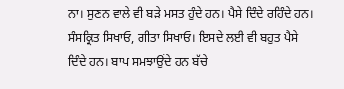ਨਾ। ਸੁਣਨ ਵਾਲੇ ਵੀ ਬੜੇ ਮਸਤ ਹੁੰਦੇ ਹਨ। ਪੈਸੇ ਦਿੰਦੇ ਰਹਿੰਦੇ ਹਨ। ਸੰਸਕ੍ਰਿਤ ਸਿਖਾਓ, ਗੀਤਾ ਸਿਖਾਓ। ਇਸਦੇ ਲਈ ਵੀ ਬਹੁਤ ਪੈਸੇ ਦਿੰਦੇ ਹਨ। ਬਾਪ ਸਮਝਾਉਂਦੇ ਹਨ ਬੱਚੇ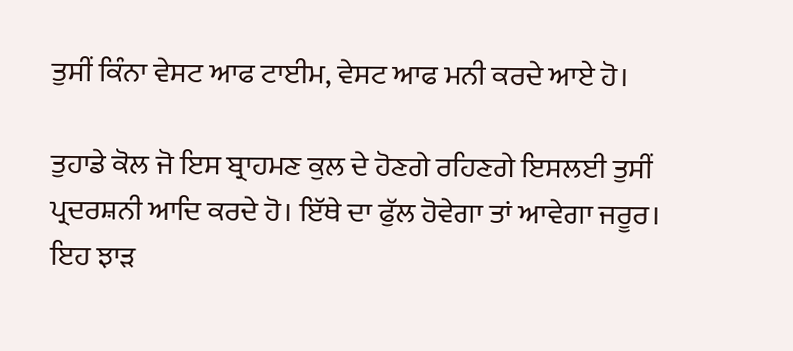ਤੁਸੀਂ ਕਿੰਨਾ ਵੇਸਟ ਆਫ ਟਾਈਮ, ਵੇਸਟ ਆਫ ਮਨੀ ਕਰਦੇ ਆਏ ਹੋ।

ਤੁਹਾਡੇ ਕੋਲ ਜੋ ਇਸ ਬ੍ਰਾਹਮਣ ਕੁਲ ਦੇ ਹੋਣਗੇ ਰਹਿਣਗੇ ਇਸਲਈ ਤੁਸੀਂ ਪ੍ਰਦਰਸ਼ਨੀ ਆਦਿ ਕਰਦੇ ਹੋ। ਇੱਥੇ ਦਾ ਫੁੱਲ ਹੋਵੇਗਾ ਤਾਂ ਆਵੇਗਾ ਜਰੂਰ। ਇਹ ਝਾੜ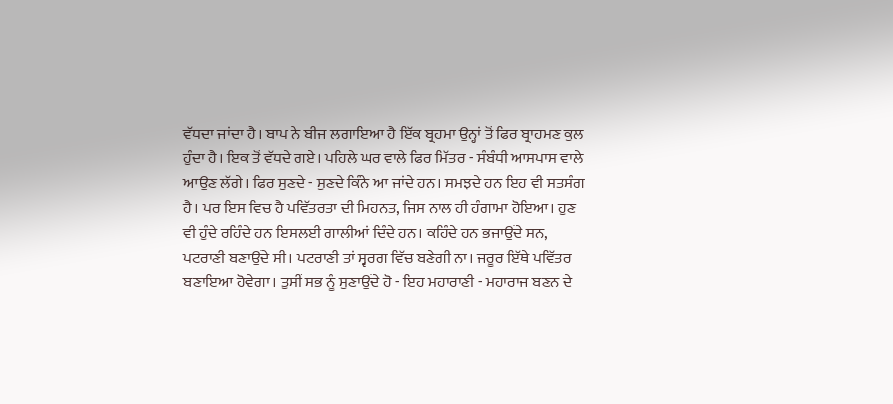ਵੱਧਦਾ ਜਾਂਦਾ ਹੈ। ਬਾਪ ਨੇ ਬੀਜ ਲਗਾਇਆ ਹੈ ਇੱਕ ਬ੍ਰਹਮਾ ਉਨ੍ਹਾਂ ਤੋਂ ਫਿਰ ਬ੍ਰਾਹਮਣ ਕੁਲ ਹੁੰਦਾ ਹੈ। ਇਕ ਤੋਂ ਵੱਧਦੇ ਗਏ। ਪਹਿਲੇ ਘਰ ਵਾਲੇ ਫਿਰ ਮਿੱਤਰ - ਸੰਬੰਧੀ ਆਸਪਾਸ ਵਾਲੇ ਆਉਣ ਲੱਗੇ। ਫਿਰ ਸੁਣਦੇ - ਸੁਣਦੇ ਕਿੰਨੇ ਆ ਜਾਂਦੇ ਹਨ। ਸਮਝਦੇ ਹਨ ਇਹ ਵੀ ਸਤਸੰਗ ਹੈ। ਪਰ ਇਸ ਵਿਚ ਹੈ ਪਵਿੱਤਰਤਾ ਦੀ ਮਿਹਨਤ, ਜਿਸ ਨਾਲ ਹੀ ਹੰਗਾਮਾ ਹੋਇਆ। ਹੁਣ ਵੀ ਹੁੰਦੇ ਰਹਿੰਦੇ ਹਨ ਇਸਲਈ ਗਾਲੀਆਂ ਦਿੰਦੇ ਹਨ। ਕਹਿੰਦੇ ਹਨ ਭਜਾਉਂਦੇ ਸਨ, ਪਟਰਾਣੀ ਬਣਾਉਂਦੇ ਸੀ। ਪਟਰਾਣੀ ਤਾਂ ਸ੍ਵਰਗ ਵਿੱਚ ਬਣੇਗੀ ਨਾ। ਜਰੂਰ ਇੱਥੇ ਪਵਿੱਤਰ ਬਣਾਇਆ ਹੋਵੇਗਾ। ਤੁਸੀਂ ਸਭ ਨੂੰ ਸੁਣਾਉਂਦੇ ਹੋ - ਇਹ ਮਹਾਰਾਣੀ - ਮਹਾਰਾਜ ਬਣਨ ਦੇ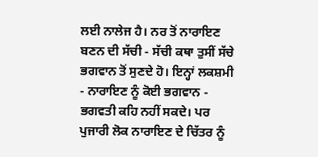ਲਈ ਨਾਲੇਜ ਹੈ। ਨਰ ਤੋਂ ਨਾਰਾਇਣ ਬਣਨ ਦੀ ਸੱਚੀ - ਸੱਚੀ ਕਥਾ ਤੁਸੀਂ ਸੱਚੇ ਭਗਵਾਨ ਤੋਂ ਸੁਣਦੇ ਹੋ। ਇਨ੍ਹਾਂ ਲਕਸ਼ਮੀ - ਨਾਰਾਇਣ ਨੂੰ ਕੋਈ ਭਗਵਾਨ - ਭਗਵਤੀ ਕਹਿ ਨਹੀਂ ਸਕਦੇ। ਪਰ ਪੁਜਾਰੀ ਲੋਕ ਨਾਰਾਇਣ ਦੇ ਚਿੱਤਰ ਨੂੰ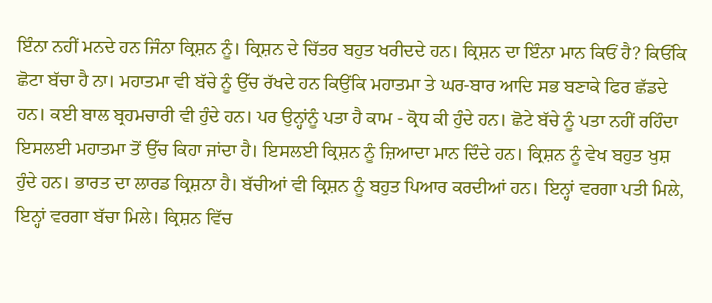ਇੰਨਾ ਨਹੀਂ ਮਨਦੇ ਹਨ ਜਿੰਨਾ ਕ੍ਰਿਸ਼ਨ ਨੂੰ। ਕ੍ਰਿਸ਼ਨ ਦੇ ਚਿੱਤਰ ਬਹੁਤ ਖਰੀਦਦੇ ਹਨ। ਕ੍ਰਿਸ਼ਨ ਦਾ ਇੰਨਾ ਮਾਨ ਕਿਓਂ ਹੈ? ਕਿਓਂਕਿ ਛੋਟਾ ਬੱਚਾ ਹੈ ਨਾ। ਮਹਾਤਮਾ ਵੀ ਬੱਚੇ ਨੂੰ ਉੱਚ ਰੱਖਦੇ ਹਨ ਕਿਉਂਕਿ ਮਹਾਤਮਾ ਤੇ ਘਰ-ਬਾਰ ਆਦਿ ਸਭ ਬਣਾਕੇ ਫਿਰ ਛੱਡਦੇ ਹਨ। ਕਈ ਬਾਲ ਬ੍ਰਹਮਚਾਰੀ ਵੀ ਹੁੰਦੇ ਹਨ। ਪਰ ਉਨ੍ਹਾਂਨੂੰ ਪਤਾ ਹੈ ਕਾਮ - ਕ੍ਰੋਧ ਕੀ ਹੁੰਦੇ ਹਨ। ਛੋਟੇ ਬੱਚੇ ਨੂੰ ਪਤਾ ਨਹੀਂ ਰਹਿੰਦਾ ਇਸਲਈ ਮਹਾਤਮਾ ਤੋਂ ਉੱਚ ਕਿਹਾ ਜਾਂਦਾ ਹੈ। ਇਸਲਈ ਕ੍ਰਿਸ਼ਨ ਨੂੰ ਜ਼ਿਆਦਾ ਮਾਨ ਦਿੰਦੇ ਹਨ। ਕ੍ਰਿਸ਼ਨ ਨੂੰ ਵੇਖ ਬਹੁਤ ਖੁਸ਼ ਹੁੰਦੇ ਹਨ। ਭਾਰਤ ਦਾ ਲਾਰਡ ਕ੍ਰਿਸ਼ਨਾ ਹੈ। ਬੱਚੀਆਂ ਵੀ ਕ੍ਰਿਸ਼ਨ ਨੂੰ ਬਹੁਤ ਪਿਆਰ ਕਰਦੀਆਂ ਹਨ। ਇਨ੍ਹਾਂ ਵਰਗਾ ਪਤੀ ਮਿਲੇ, ਇਨ੍ਹਾਂ ਵਰਗਾ ਬੱਚਾ ਮਿਲੇ। ਕ੍ਰਿਸ਼ਨ ਵਿੱਚ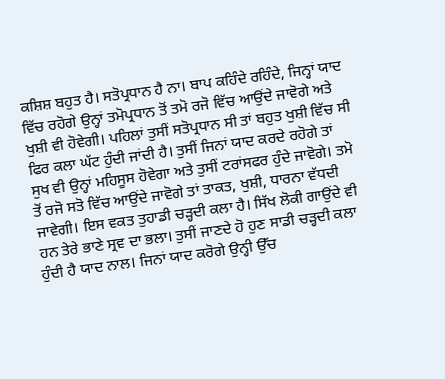ਕਸ਼ਿਸ਼ ਬਹੁਤ ਹੈ। ਸਤੋਪ੍ਰਧਾਨ ਹੈ ਨਾ। ਬਾਪ ਕਹਿੰਦੇ ਰਹਿੰਦੇ, ਜਿਨ੍ਹਾਂ ਯਾਦ ਵਿੱਚ ਰਹੋਗੇ ਉਨ੍ਹਾਂ ਤਮੋਪ੍ਰਧਾਨ ਤੋਂ ਤਮੋ ਰਜੋ ਵਿੱਚ ਆਉਂਦੇ ਜਾਵੋਗੇ ਅਤੇ ਖੁਸ਼ੀ ਵੀ ਹੋਵੇਗੀ। ਪਹਿਲਾਂ ਤੁਸੀਂ ਸਤੋਪ੍ਰਧਾਨ ਸੀ ਤਾਂ ਬਹੁਤ ਖੁਸ਼ੀ ਵਿੱਚ ਸੀ ਫਿਰ ਕਲਾ ਘੱਟ ਹੁੰਦੀ ਜਾਂਦੀ ਹੈ। ਤੁਸੀਂ ਜਿਨਾਂ ਯਾਦ ਕਰਦੇ ਰਹੋਗੇ ਤਾਂ ਸੁਖ ਵੀ ਉਨ੍ਹਾਂ ਮਹਿਸੂਸ ਹੋਵੇਗਾ ਅਤੇ ਤੁਸੀਂ ਟਰਾਂਸਫਰ ਹੁੰਦੇ ਜਾਵੋਗੇ। ਤਮੋ ਤੋਂ ਰਜੋ ਸਤੋ ਵਿੱਚ ਆਉਂਦੇ ਜਾਵੋਗੇ ਤਾਂ ਤਾਕਤ, ਖੁਸ਼ੀ, ਧਾਰਨਾ ਵੱਧਦੀ ਜਾਵੇਗੀ। ਇਸ ਵਕਤ ਤੁਹਾਡੀ ਚੜ੍ਹਦੀ ਕਲਾ ਹੈ। ਸਿੱਖ ਲੋਕੀ ਗਾਉਂਦੇ ਵੀ ਹਨ ਤੇਰੇ ਭਾਣੇ ਸ੍ਰਵ ਦਾ ਭਲਾ। ਤੁਸੀਂ ਜਾਣਦੇ ਹੋ ਹੁਣ ਸਾਡੀ ਚੜ੍ਹਦੀ ਕਲਾ ਹੁੰਦੀ ਹੈ ਯਾਦ ਨਾਲ। ਜਿਨਾਂ ਯਾਦ ਕਰੋਗੇ ਉਨ੍ਹੀ ਉੱਚ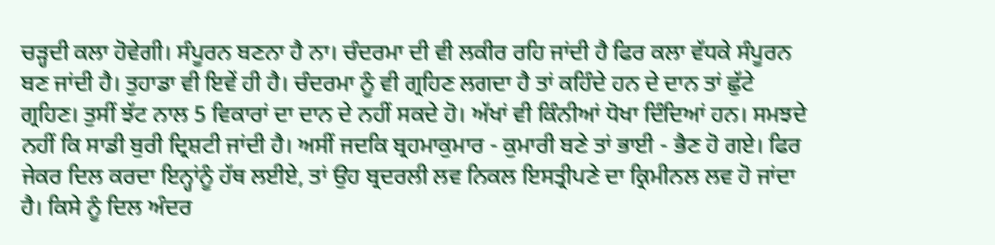ਚੜ੍ਹਦੀ ਕਲਾ ਹੋਵੇਗੀ। ਸੰਪੂਰਨ ਬਣਨਾ ਹੈ ਨਾ। ਚੰਦਰਮਾ ਦੀ ਵੀ ਲਕੀਰ ਰਹਿ ਜਾਂਦੀ ਹੈ ਫਿਰ ਕਲਾ ਵੱਧਕੇ ਸੰਪੂਰਨ ਬਣ ਜਾਂਦੀ ਹੈ। ਤੁਹਾਡਾ ਵੀ ਇਵੇਂ ਹੀ ਹੈ। ਚੰਦਰਮਾ ਨੂੰ ਵੀ ਗ੍ਰਹਿਣ ਲਗਦਾ ਹੈ ਤਾਂ ਕਹਿੰਦੇ ਹਨ ਦੇ ਦਾਨ ਤਾਂ ਛੁੱਟੇ ਗ੍ਰਹਿਣ। ਤੁਸੀਂ ਝੱਟ ਨਾਲ 5 ਵਿਕਾਰਾਂ ਦਾ ਦਾਨ ਦੇ ਨਹੀਂ ਸਕਦੇ ਹੋ। ਅੱਖਾਂ ਵੀ ਕਿੰਨੀਆਂ ਧੋਖਾ ਦਿੰਦਿਆਂ ਹਨ। ਸਮਝਦੇ ਨਹੀਂ ਕਿ ਸਾਡੀ ਬੁਰੀ ਦ੍ਰਿਸ਼ਟੀ ਜਾਂਦੀ ਹੈ। ਅਸੀਂ ਜਦਕਿ ਬ੍ਰਹਮਾਕੁਮਾਰ - ਕੁਮਾਰੀ ਬਣੇ ਤਾਂ ਭਾਈ - ਭੈਣ ਹੋ ਗਏ। ਫਿਰ ਜੇਕਰ ਦਿਲ ਕਰਦਾ ਇਨ੍ਹਾਂਨੂੰ ਹੱਥ ਲਈਏ, ਤਾਂ ਉਹ ਬ੍ਰਦਰਲੀ ਲਵ ਨਿਕਲ ਇਸਤ੍ਰੀਪਣੇ ਦਾ ਕ੍ਰਿਮੀਨਲ ਲਵ ਹੋ ਜਾਂਦਾ ਹੈ। ਕਿਸੇ ਨੂੰ ਦਿਲ ਅੰਦਰ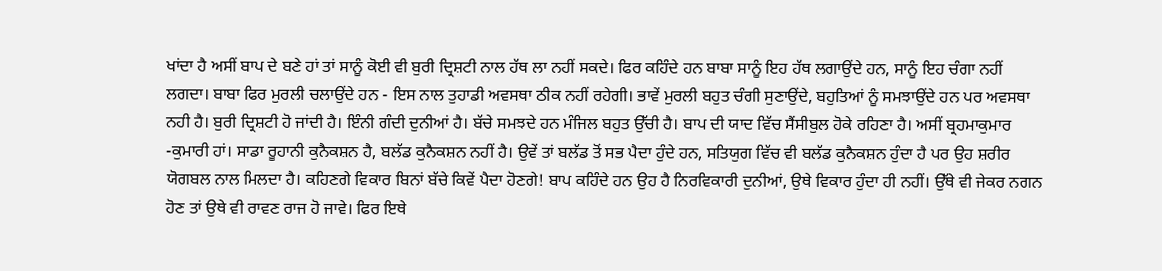ਖਾਂਦਾ ਹੈ ਅਸੀਂ ਬਾਪ ਦੇ ਬਣੇ ਹਾਂ ਤਾਂ ਸਾਨੂੰ ਕੋਈ ਵੀ ਬੁਰੀ ਦ੍ਰਿਸ਼ਟੀ ਨਾਲ ਹੱਥ ਲਾ ਨਹੀਂ ਸਕਦੇ। ਫਿਰ ਕਹਿੰਦੇ ਹਨ ਬਾਬਾ ਸਾਨੂੰ ਇਹ ਹੱਥ ਲਗਾਉਂਦੇ ਹਨ, ਸਾਨੂੰ ਇਹ ਚੰਗਾ ਨਹੀਂ ਲਗਦਾ। ਬਾਬਾ ਫਿਰ ਮੁਰਲੀ ਚਲਾਉਂਦੇ ਹਨ - ਇਸ ਨਾਲ ਤੁਹਾਡੀ ਅਵਸਥਾ ਠੀਕ ਨਹੀਂ ਰਹੇਗੀ। ਭਾਵੇਂ ਮੁਰਲੀ ਬਹੁਤ ਚੰਗੀ ਸੁਣਾਉਂਦੇ, ਬਹੁਤਿਆਂ ਨੂੰ ਸਮਝਾਉਂਦੇ ਹਨ ਪਰ ਅਵਸਥਾ ਨਹੀ ਹੈ। ਬੁਰੀ ਦ੍ਰਿਸ਼ਟੀ ਹੋ ਜਾਂਦੀ ਹੈ। ਇੰਨੀ ਗੰਦੀ ਦੁਨੀਆਂ ਹੈ। ਬੱਚੇ ਸਮਝਦੇ ਹਨ ਮੰਜਿਲ ਬਹੁਤ ਉੱਚੀ ਹੈ। ਬਾਪ ਦੀ ਯਾਦ ਵਿੱਚ ਸੈਂਸੀਬੁਲ ਹੋਕੇ ਰਹਿਣਾ ਹੈ। ਅਸੀਂ ਬ੍ਰਹਮਾਕੁਮਾਰ -ਕੁਮਾਰੀ ਹਾਂ। ਸਾਡਾ ਰੂਹਾਨੀ ਕੁਨੈਕਸ਼ਨ ਹੈ, ਬਲੱਡ ਕੁਨੈਕਸ਼ਨ ਨਹੀਂ ਹੈ। ਉਵੇਂ ਤਾਂ ਬਲੱਡ ਤੋਂ ਸਭ ਪੈਦਾ ਹੁੰਦੇ ਹਨ, ਸਤਿਯੁਗ ਵਿੱਚ ਵੀ ਬਲੱਡ ਕੁਨੈਕਸ਼ਨ ਹੁੰਦਾ ਹੈ ਪਰ ਉਹ ਸ਼ਰੀਰ ਯੋਗਬਲ ਨਾਲ ਮਿਲਦਾ ਹੈ। ਕਹਿਣਗੇ ਵਿਕਾਰ ਬਿਨਾਂ ਬੱਚੇ ਕਿਵੇਂ ਪੈਦਾ ਹੋਣਗੇ! ਬਾਪ ਕਹਿੰਦੇ ਹਨ ਉਹ ਹੈ ਨਿਰਵਿਕਾਰੀ ਦੁਨੀਆਂ, ਉਥੇ ਵਿਕਾਰ ਹੁੰਦਾ ਹੀ ਨਹੀਂ। ਉੱਥੇ ਵੀ ਜੇਕਰ ਨਗਨ ਹੋਣ ਤਾਂ ਉਥੇ ਵੀ ਰਾਵਣ ਰਾਜ ਹੋ ਜਾਵੇ। ਫਿਰ ਇਥੇ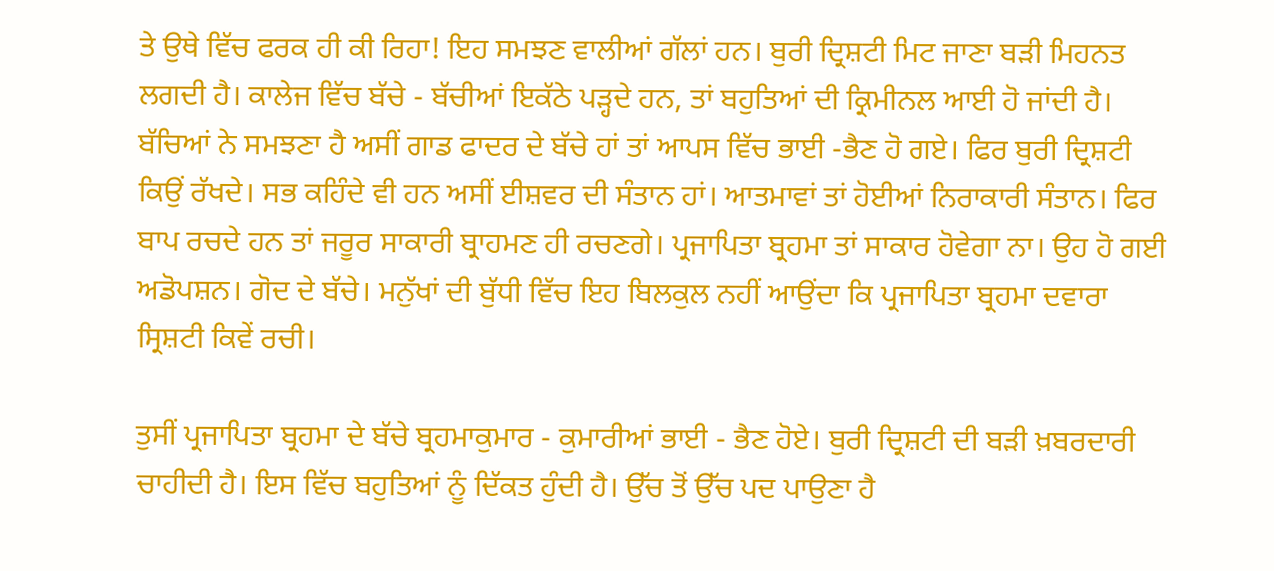ਤੇ ਉਥੇ ਵਿੱਚ ਫਰਕ ਹੀ ਕੀ ਰਿਹਾ! ਇਹ ਸਮਝਣ ਵਾਲੀਆਂ ਗੱਲਾਂ ਹਨ। ਬੁਰੀ ਦ੍ਰਿਸ਼ਟੀ ਮਿਟ ਜਾਣਾ ਬੜੀ ਮਿਹਨਤ ਲਗਦੀ ਹੈ। ਕਾਲੇਜ ਵਿੱਚ ਬੱਚੇ - ਬੱਚੀਆਂ ਇਕੱਠੇ ਪੜ੍ਹਦੇ ਹਨ, ਤਾਂ ਬਹੁਤਿਆਂ ਦੀ ਕ੍ਰਿਮੀਨਲ ਆਈ ਹੋ ਜਾਂਦੀ ਹੈ। ਬੱਚਿਆਂ ਨੇ ਸਮਝਣਾ ਹੈ ਅਸੀਂ ਗਾਡ ਫਾਦਰ ਦੇ ਬੱਚੇ ਹਾਂ ਤਾਂ ਆਪਸ ਵਿੱਚ ਭਾਈ -ਭੈਣ ਹੋ ਗਏ। ਫਿਰ ਬੁਰੀ ਦ੍ਰਿਸ਼ਟੀ ਕਿਉਂ ਰੱਖਦੇ। ਸਭ ਕਹਿੰਦੇ ਵੀ ਹਨ ਅਸੀਂ ਈਸ਼ਵਰ ਦੀ ਸੰਤਾਨ ਹਾਂ। ਆਤਮਾਵਾਂ ਤਾਂ ਹੋਈਆਂ ਨਿਰਾਕਾਰੀ ਸੰਤਾਨ। ਫਿਰ ਬਾਪ ਰਚਦੇ ਹਨ ਤਾਂ ਜਰੂਰ ਸਾਕਾਰੀ ਬ੍ਰਾਹਮਣ ਹੀ ਰਚਣਗੇ। ਪ੍ਰਜਾਪਿਤਾ ਬ੍ਰਹਮਾ ਤਾਂ ਸਾਕਾਰ ਹੋਵੇਗਾ ਨਾ। ਉਹ ਹੋ ਗਈ ਅਡੋਪਸ਼ਨ। ਗੋਦ ਦੇ ਬੱਚੇ। ਮਨੁੱਖਾਂ ਦੀ ਬੁੱਧੀ ਵਿੱਚ ਇਹ ਬਿਲਕੁਲ ਨਹੀਂ ਆਉਂਦਾ ਕਿ ਪ੍ਰਜਾਪਿਤਾ ਬ੍ਰਹਮਾ ਦਵਾਰਾ ਸ੍ਰਿਸ਼ਟੀ ਕਿਵੇਂ ਰਚੀ।

ਤੁਸੀਂ ਪ੍ਰਜਾਪਿਤਾ ਬ੍ਰਹਮਾ ਦੇ ਬੱਚੇ ਬ੍ਰਹਮਾਕੁਮਾਰ - ਕੁਮਾਰੀਆਂ ਭਾਈ - ਭੈਣ ਹੋਏ। ਬੁਰੀ ਦ੍ਰਿਸ਼ਟੀ ਦੀ ਬੜੀ ਖ਼ਬਰਦਾਰੀ ਚਾਹੀਦੀ ਹੈ। ਇਸ ਵਿੱਚ ਬਹੁਤਿਆਂ ਨੂੰ ਦਿੱਕਤ ਹੁੰਦੀ ਹੈ। ਉੱਚ ਤੋਂ ਉੱਚ ਪਦ ਪਾਉਣਾ ਹੈ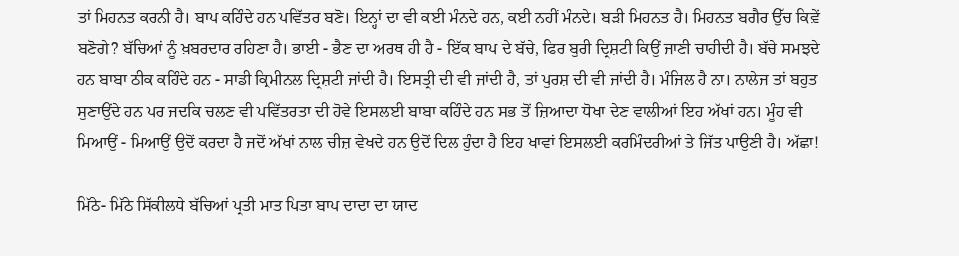ਤਾਂ ਮਿਹਨਤ ਕਰਨੀ ਹੈ। ਬਾਪ ਕਹਿੰਦੇ ਹਨ ਪਵਿੱਤਰ ਬਣੋ। ਇਨ੍ਹਾਂ ਦਾ ਵੀ ਕਈ ਮੰਨਦੇ ਹਨ, ਕਈ ਨਹੀਂ ਮੰਨਦੇ। ਬੜੀ ਮਿਹਨਤ ਹੈ। ਮਿਹਨਤ ਬਗੈਰ ਉੱਚ ਕਿਵ਼ੇਂ ਬਣੋਗੇ? ਬੱਚਿਆਂ ਨੂੰ ਖ਼ਬਰਦਾਰ ਰਹਿਣਾ ਹੈ। ਭਾਈ - ਭੈਣ ਦਾ ਅਰਥ ਹੀ ਹੈ - ਇੱਕ ਬਾਪ ਦੇ ਬੱਚੇ, ਫਿਰ ਬੁਰੀ ਦ੍ਰਿਸ਼ਟੀ ਕਿਉਂ ਜਾਣੀ ਚਾਹੀਦੀ ਹੈ। ਬੱਚੇ ਸਮਝਦੇ ਹਨ ਬਾਬਾ ਠੀਕ ਕਹਿੰਦੇ ਹਨ - ਸਾਡੀ ਕ੍ਰਿਮੀਨਲ ਦ੍ਰਿਸ਼ਟੀ ਜਾਂਦੀ ਹੈ। ਇਸਤ੍ਰੀ ਦੀ ਵੀ ਜਾਂਦੀ ਹੈ, ਤਾਂ ਪੁਰਸ਼ ਦੀ ਵੀ ਜਾਂਦੀ ਹੈ। ਮੰਜਿਲ ਹੈ ਨਾ। ਨਾਲੇਜ ਤਾਂ ਬਹੁਤ ਸੁਣਾਉਂਦੇ ਹਨ ਪਰ ਜਦਕਿ ਚਲਣ ਵੀ ਪਵਿੱਤਰਤਾ ਦੀ ਹੋਵੇ ਇਸਲਈ ਬਾਬਾ ਕਹਿੰਦੇ ਹਨ ਸਭ ਤੋਂ ਜ਼ਿਆਦਾ ਧੋਖਾ ਦੇਣ ਵਾਲੀਆਂ ਇਹ ਅੱਖਾਂ ਹਨ। ਮੂੰਹ ਵੀ ਮਿਆਉਂ - ਮਿਆਉਂ ਉਦੋਂ ਕਰਦਾ ਹੈ ਜਦੋਂ ਅੱਖਾਂ ਨਾਲ ਚੀਜ਼ ਵੇਖਦੇ ਹਨ ਉਦੋਂ ਦਿਲ ਹੁੰਦਾ ਹੈ ਇਹ ਖਾਵਾਂ ਇਸਲਈ ਕਰਮਿੰਦਰੀਆਂ ਤੇ ਜਿੱਤ ਪਾਉਣੀ ਹੈ। ਅੱਛਾ!

ਮਿੱਠੇ- ਮਿੱਠੇ ਸਿੱਕੀਲਧੇ ਬੱਚਿਆਂ ਪ੍ਰਤੀ ਮਾਤ ਪਿਤਾ ਬਾਪ ਦਾਦਾ ਦਾ ਯਾਦ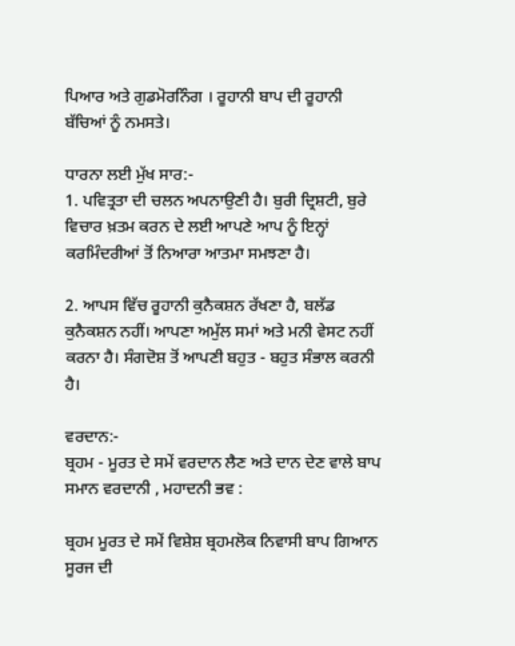ਪਿਆਰ ਅਤੇ ਗੁਡਮੋਰਨਿੰਗ । ਰੂਹਾਨੀ ਬਾਪ ਦੀ ਰੂਹਾਨੀ ਬੱਚਿਆਂ ਨੂੰ ਨਮਸਤੇ।

ਧਾਰਨਾ ਲਈ ਮੁੱਖ ਸਾਰ:-
1. ਪਵਿਤ੍ਰਤਾ ਦੀ ਚਲਨ ਅਪਨਾਉਣੀ ਹੈ। ਬੁਰੀ ਦ੍ਰਿਸ਼ਟੀ, ਬੁਰੇ ਵਿਚਾਰ ਖ਼ਤਮ ਕਰਨ ਦੇ ਲਈ ਆਪਣੇ ਆਪ ਨੂੰ ਇਨ੍ਹਾਂ ਕਰਮਿੰਦਰੀਆਂ ਤੋਂ ਨਿਆਰਾ ਆਤਮਾ ਸਮਝਣਾ ਹੈ।

2. ਆਪਸ ਵਿੱਚ ਰੂਹਾਨੀ ਕੁਨੈਕਸ਼ਨ ਰੱਖਣਾ ਹੈ, ਬਲੱਡ ਕੁਨੈਕਸ਼ਨ ਨਹੀਂ। ਆਪਣਾ ਅਮੁੱਲ ਸਮਾਂ ਅਤੇ ਮਨੀ ਵੇਸਟ ਨਹੀਂ ਕਰਨਾ ਹੈ। ਸੰਗਦੋਸ਼ ਤੋਂ ਆਪਣੀ ਬਹੁਤ - ਬਹੁਤ ਸੰਭਾਲ ਕਰਨੀ ਹੈ।

ਵਰਦਾਨ:-
ਬ੍ਰਹਮ - ਮੂਰਤ ਦੇ ਸਮੇਂ ਵਰਦਾਨ ਲੈਣ ਅਤੇ ਦਾਨ ਦੇਣ ਵਾਲੇ ਬਾਪ ਸਮਾਨ ਵਰਦਾਨੀ , ਮਹਾਦਨੀ ਭਵ :

ਬ੍ਰਹਮ ਮੂਰਤ ਦੇ ਸਮੇਂ ਵਿਸ਼ੇਸ਼ ਬ੍ਰਹਮਲੋਕ ਨਿਵਾਸੀ ਬਾਪ ਗਿਆਨ ਸੂਰਜ ਦੀ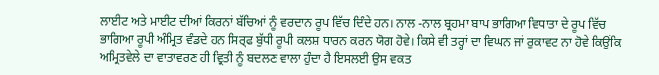ਲਾਈਟ ਅਤੇ ਮਾਈਟ ਦੀਆਂ ਕਿਰਨਾਂ ਬੱਚਿਆਂ ਨੂੰ ਵਰਦਾਨ ਰੂਪ ਵਿੱਚ ਦਿੰਦੇ ਹਨ। ਨਾਲ -ਨਾਲ ਬ੍ਰਹਮਾ ਬਾਪ ਭਾਗਿਆ ਵਿਧਾਤਾ ਦੇ ਰੂਪ ਵਿੱਚ ਭਾਗਿਆ ਰੂਪੀ ਅੰਮ੍ਰਿਤ ਵੰਡਦੇ ਹਨ ਸਿਰ੍ਫ ਬੁੱਧੀ ਰੂਪੀ ਕਲਸ਼ ਧਾਰਨ ਕਰਨ ਯੋਗ ਹੋਵੇ। ਕਿਸੇ ਵੀ ਤਰ੍ਹਾਂ ਦਾ ਵਿਘਨ ਜਾਂ ਰੁਕਾਵਟ ਨਾ ਹੋਵੇ ਕਿਉਂਕਿ ਅਮ੍ਰਿਤਵੇਲੇ ਦਾ ਵਾਤਾਵਰਣ ਹੀ ਵ੍ਰਿਤੀ ਨੂੰ ਬਦਲਣ ਵਾਲਾ ਹੁੰਦਾ ਹੈ ਇਸਲਈ ਉਸ ਵਕਤ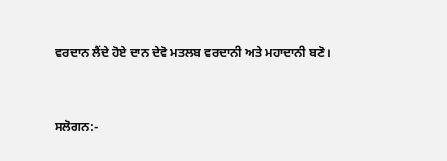ਵਰਦਾਨ ਲੈਂਦੇ ਹੋਏ ਦਾਨ ਦੇਵੋ ਮਤਲਬ ਵਰਦਾਨੀ ਅਤੇ ਮਹਾਦਾਨੀ ਬਣੋ।


ਸਲੋਗਨ:-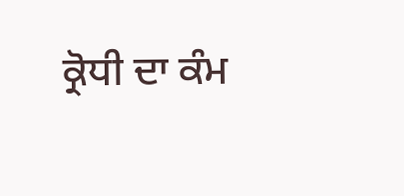ਕ੍ਰੋਧੀ ਦਾ ਕੰਮ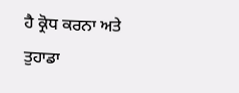ਹੈ ਕ੍ਰੋਧ ਕਰਨਾ ਅਤੇ ਤੁਹਾਡਾ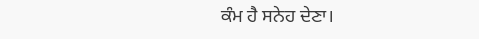ਕੰਮ ਹੈ ਸਨੇਹ ਦੇਣਾ।